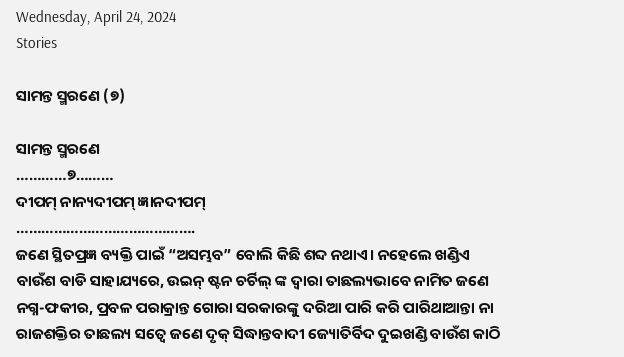Wednesday, April 24, 2024
Stories

ସାମନ୍ତ ସ୍ମରଣେ (୭)

ସାମନ୍ତ ସ୍ମରଣେ
…………୭………
ଦୀପମ୍ ନାନ୍ୟଦୀପମ୍ ଜ୍ଞାନଦୀପମ୍
…………………………………….
ଜଣେ ସ୍ଥିତପ୍ରଜ୍ଞ ବ୍ୟକ୍ତି ପାଇଁ “ଅସମ୍ଭବ” ବୋଲି କିଛି ଶବ୍ଦ ନଥାଏ। ନହେଲେ ଖଣ୍ଡିଏ ବାଉଁଶ ବାଡି ସାହାଯ୍ୟରେ, ଉଇନ୍ ଷ୍ଟନ ଚର୍ଚିଲ୍ ଙ୍କ ଦ୍ୱାରା ତାଛଲ୍ୟଭାବେ ନାମିତ ଜଣେ ନଗ୍ନ-ଫକୀର, ପ୍ରବଳ ପରାକ୍ରାନ୍ତ ଗୋରା ସରକାରଙ୍କୁ ଦରିଆ ପାରି କରି ପାରିଥାଆନ୍ତା ନା ରାଜଶକ୍ତିର ତାଛଲ୍ୟ ସତ୍ବେ ଜଣେ ଦୃକ୍ ସିଦ୍ଧାନ୍ତବାଦୀ ଜ୍ୟୋତିର୍ବିଦ ଦୁଇଖଣ୍ଡି ବାଉଁଶ କାଠି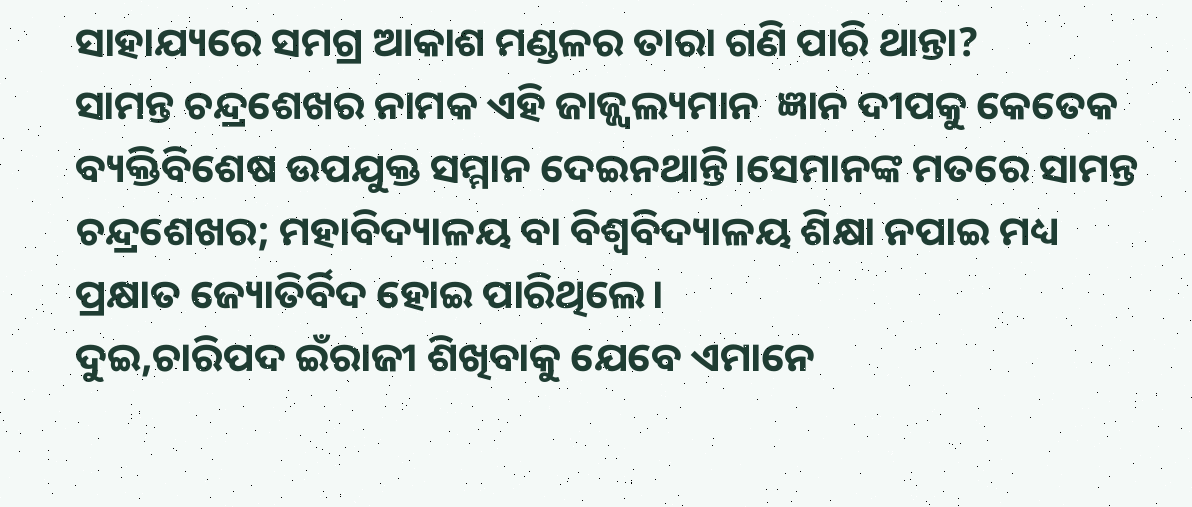ସାହାଯ୍ୟରେ ସମଗ୍ର ଆକାଶ ମଣ୍ଡଳର ତାରା ଗଣି ପାରି ଥାନ୍ତା?
ସାମନ୍ତ ଚନ୍ଦ୍ରଶେଖର ନାମକ ଏହି ଜାଜ୍ଜ୍ୱଲ୍ୟମାନ  ଜ୍ଞାନ ଦୀପକୁ କେତେକ ବ୍ୟକ୍ତିବିଶେଷ ଉପଯୁକ୍ତ ସମ୍ମାନ ଦେଇନଥାନ୍ତି।ସେମାନଙ୍କ ମତରେ ସାମନ୍ତ ଚନ୍ଦ୍ରଶେଖର; ମହାବିଦ୍ୟାଳୟ ବା ବିଶ୍ବବିଦ୍ୟାଳୟ ଶିକ୍ଷା ନପାଇ ମଧ୍ୟ ପ୍ରକ୍ଷାତ ଜ୍ୟୋତିର୍ବିଦ ହୋଇ ପାରିଥିଲେ।
ଦୁଇ,ଚାରିପଦ ଇଁରାଜୀ ଶିଖିବାକୁ ଯେବେ ଏମାନେ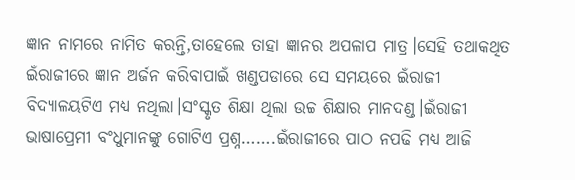ଜ୍ଞାନ ନାମରେ ନାମିତ କରନ୍ତି,ତାହେଲେ ତାହା ଜ୍ଞାନର ଅପଳାପ ମାତ୍ର।ସେହି ତଥାକଥିତ ଇଁରାଜୀରେ ଜ୍ଞାନ ଅର୍ଜନ କରିବାପାଇଁ ଖଣ୍ଡପଡାରେ ସେ ସମୟରେ ଇଁରାଜୀ ବିଦ୍ୟାଳୟଟିଏ ମଧ୍ୟ ନଥିଲା।ସଂସ୍କୃତ ଶିକ୍ଷା ଥିଲା ଉଚ୍ଚ ଶିକ୍ଷାର ମାନଦଣ୍ଡ।ଇଁରାଜୀ ଭାଷାପ୍ରେମୀ ବଂଧୁମାନଙ୍କୁ ଗୋଟିଏ ପ୍ରଶ୍ନ…….ଇଁରାଜୀରେ ପାଠ ନପଢି ମଧ୍ୟ ଆଜି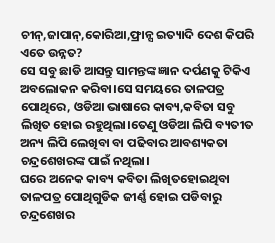ଚୀନ୍,ଜାପାନ୍,କୋରିଆ,ଫ୍ରାନ୍ସ ଇତ୍ୟାଦି ଦେଶ କିପରି ଏତେ ଉନ୍ନତ?
ସେ ସବୁ ଛାଡି ଆସନ୍ତୁ ସାମନ୍ତଙ୍କ ଜ୍ଞାନ ଦର୍ପଣକୁ ଟିକିଏ ଅବଲୋକନ କରିବା।ସେ ସମୟରେ ତାଳପତ୍ର ପୋଥିରେ, ଓଡିଆ ଭାଷାରେ କାବ୍ୟ,କବିତା ସବୁ ଲିଖିତ ହୋଇ ରହୁଥିଲା।ତେଣୁ ଓଡିଆ ଲିପି ବ୍ୟତୀତ ଅନ୍ୟ ଲିପି ଲେଖିବା ବା ପଢିବାର ଆବଶ୍ୟକତା ଚନ୍ଦ୍ରଶେଖରଙ୍କ ପାଇଁ ନଥିଲା।
ଘରେ ଅନେକ କାବ୍ୟ କବିତା ଲିଖିତହୋଇଥିବା ତାଳପତ୍ର ପୋଥିଗୁଡିକ ଜୀର୍ଣ୍ଣ ହୋଇ ପଡିବାରୁ ଚନ୍ଦ୍ରଶେଖର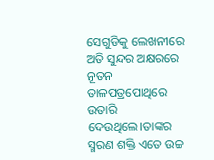ସେଗୁଡିକୁ ଲେଖନୀରେ ଅତି ସୁନ୍ଦର ଅକ୍ଷରରେ ନୂତନ ତାଳପତ୍ରପୋଥିରେ ଉତାରି ଦେଉଥିଲେ।ତାଙ୍କର ସ୍ମରଣ ଶକ୍ତି ଏତେ ଉଚ୍ଚ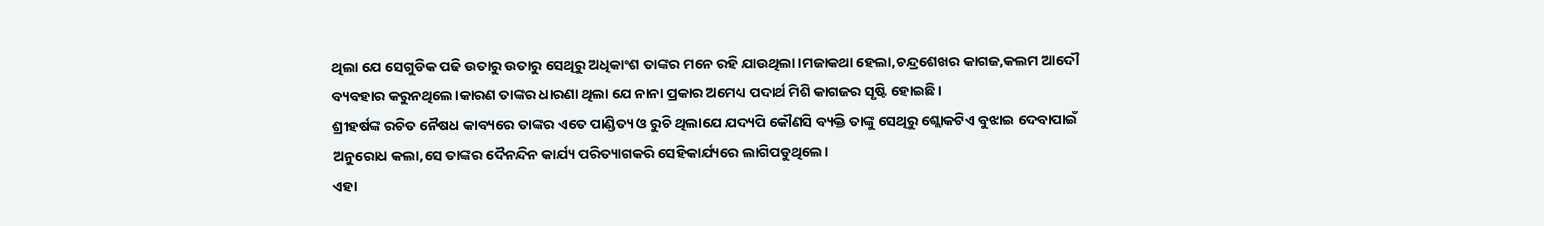ଥିଲା ଯେ ସେଗୁଡିକ ପଢି ଉତାରୁ ଉତାରୁ ସେଥିରୁ ଅଧିକାଂଶ ତାଙ୍କର ମନେ ରହି ଯାଉଥିଲା।ମଜାକଥା ହେଲା,ଚନ୍ଦ୍ରଶେଖର କାଗଜ,କଲମ ଆଦୌ ବ୍ୟବହାର କରୁନଥିଲେ।କାରଣ ତାଙ୍କର ଧାରଣା ଥିଲା ଯେ ନାନା ପ୍ରକାର ଅମେଧ୍ୟ ପଦାର୍ଥ ମିଶି କାଗଜର ସୃଷ୍ଟି ହୋଇଛି।
ଶ୍ରୀହର୍ଷଙ୍କ ରଚିତ ନୈଷଧ କାବ୍ୟରେ ତାଙ୍କର ଏତେ ପାଣ୍ଡିତ୍ୟ ଓ ରୁଚି ଥିଲାଯେ ଯଦ୍ୟପି କୌଣସି ବ୍ୟକ୍ତି ତାଙ୍କୁ ସେଥିରୁ ଶ୍ଲୋକଟିଏ ବୁଝାଇ ଦେବାପାଇଁ ଅନୁରୋଧ କଲା,ସେ ତାଙ୍କର ଦୈନନ୍ଦିନ କାର୍ଯ୍ୟ ପରିତ୍ୟାଗକରି ସେହିକାର୍ଯ୍ୟରେ ଲାଗିପଡୁଥିଲେ।
ଏହା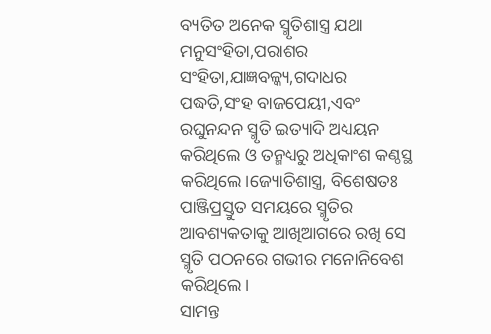ବ୍ୟତିତ ଅନେକ ସ୍ମୃତିଶାସ୍ତ୍ର ଯଥା ମନୁସଂହିତା,ପରାଶର ସଂହିତା,ଯାଜ୍ଞବଳ୍କ୍ୟ,ଗଦାଧର ପଦ୍ଧତି,ସଂହ ବାଜପେୟୀ,ଏବଂ ରଘୁନନ୍ଦନ ସ୍ମୃତି ଇତ୍ୟାଦି ଅଧ୍ୟୟନ କରିଥିଲେ ଓ ତନ୍ମଧ୍ୟରୁ ଅଧିକାଂଶ କଣ୍ଠସ୍ଥ କରିଥିଲେ।ଜ୍ୟୋତିଶାସ୍ତ୍ର, ବିଶେଷତଃ ପାଞ୍ଜିପ୍ରସ୍ତୁତ ସମୟରେ ସ୍ମୃତିର ଆବଶ୍ୟକତାକୁ ଆଖିଆଗରେ ରଖି ସେ ସ୍ମୃତି ପଠନରେ ଗଭୀର ମନୋନିବେଶ କରିଥିଲେ।
ସାମନ୍ତ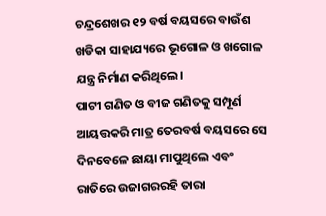ଚନ୍ଦ୍ରଶେଖର ୧୨ ବର୍ଷ ବୟସରେ ବାଉଁଶ ଖଡିକା ସାହାଯ୍ୟରେ ଭୂଗୋଳ ଓ ଖଗୋଳ ଯନ୍ତ୍ର ନିର୍ମାଣ କରିଥିଲେ।
ପାଟୀ ଗଣିତ ଓ ବୀଜ ଗଣିତକୁ ସମ୍ପୂର୍ଣ ଆୟତ୍ତକରି ମାତ୍ର ତେରବର୍ଷ ବୟସରେ ସେ ଦିନବେଳେ ଛାୟା ମାପୁଥିଲେ ଏବଂ ରାତିରେ ଉଜାଗରରହି ତାରା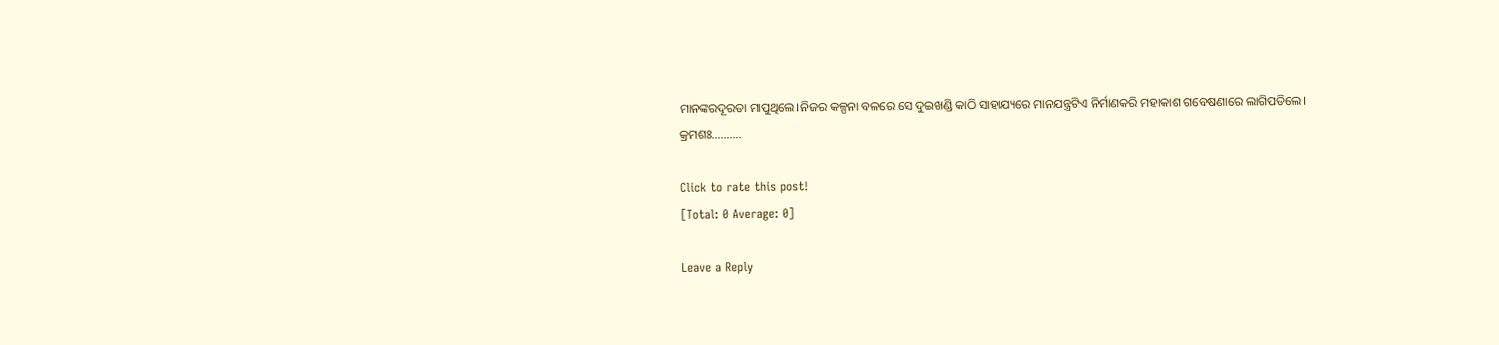ମାନଙ୍କରଦୂରତା ମାପୁଥିଲେ।ନିଜର କଳ୍ପନା ବଳରେ ସେ ଦୁଇଖଣ୍ଡି କାଠି ସାହାଯ୍ୟରେ ମାନଯନ୍ତ୍ରଟିଏ ନିର୍ମାଣକରି ମହାକାଶ ଗବେଷଣାରେ ଲାଗିପଡିଲେ।
କ୍ରମଶଃ……….

Click to rate this post!
[Total: 0 Average: 0]

Leave a Reply